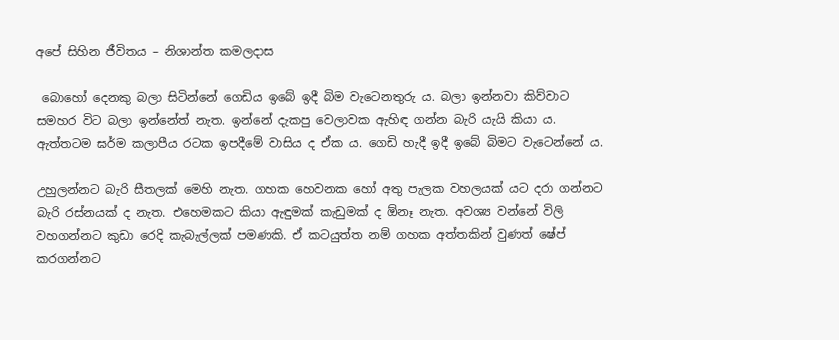අපේ සිහින ජීවිතය – නිශාන්ත කමලදාස

 බොහෝ දෙනකු බලා සිටින්නේ ගෙඩිය ඉබේ ඉදී බිම වැටෙනතුරු ය. බලා ඉන්නවා කිව්වාට සමහර විට බලා ඉන්නේත් නැත. ඉන්නේ දැකපු වෙලාවක ඇහිඳ ගන්න බැරි යැයි කියා ය. ඇත්තටම ඝර්ම කලාපීය රටක ඉපදීමේ වාසිය ද ඒක ය. ගෙඩි හැදී ඉදී ඉබේ බිමට වැටෙන්නේ ය.

උහුලන්නට බැරි සීතලක් මෙහි නැත. ගහක හෙවනක හෝ අතු පැලක වහලයක් යට දරා ගන්නට බැරි රස්නයක් ද නැත. එහෙමකට කියා ඇඳුමක් කැඩුමක් ද ඕනෑ නැත. අවශ්‍ය වන්නේ විලි වහගන්නට කුඩා රෙදි කැබැල්ලක් පමණකි. ඒ කටයුත්ත නම් ගහක අත්තකින් වුණත් ෂේප් කරගන්නට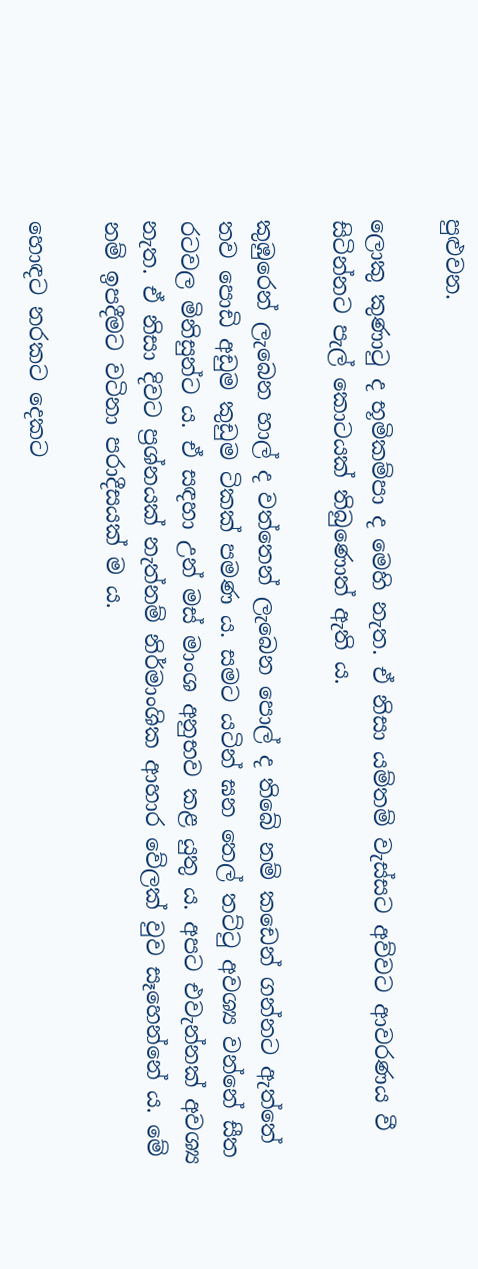පුළුවන.

ලොකු කුණාටු ද භූමිකම්පා ද මෙහි නැත. ඒ නිසා යම්තම් වැස්සට අව්වට ආවරණය වී සිටින්නට පැල් කොටයක් තිබුණොත් ඇති ය.

කුඹුරෙන් ලැබෙන හාල් ද වත්තෙන් ලැබෙන පොල් ද තිබේ නම් කඩෙන් ගන්නට ඇත්තේ තව පොඩි අඩුම කුඩුම ටිකක් පමණ ය. සමට යටින් ඝන තෙල් තට්ටු අවශ්‍ය වන්නේ සීත රටවල මිනිසුන්ට ය. ඒ සඳහා උන් මස් මාංශ අනුභව කළ යුතු ය. අපට එවැන්නක් අවශ්‍ය නැත. ඒ නිසා දිවට ප්‍රශ්නයක් නැත්නම් නිර්මාංශික ආහාර වේලක් වුව සෑහෙන්නේ ය. මේ නම් ඉපදීමට වටිනා පරාදීසයක් ම ය.

හොඳට නරකට දෙකට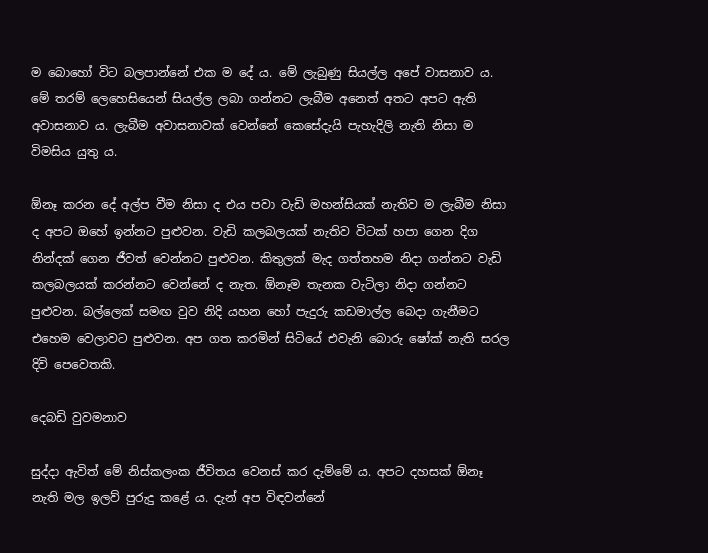ම බොහෝ විට බලපාන්නේ එක ම දේ ය. මේ ලැබුණු සියල්ල අපේ වාසනාව ය. මේ තරම් ලෙහෙසියෙන් සියල්ල ලබා ගන්නට ලැබීම අනෙත් අතට අපට ඇති අවාසනාව ය. ලැබීම අවාසනාවක් වෙන්නේ කෙසේදැයි පැහැදිලි නැති නිසා ම විමසිය යුතු ය.

ඕනෑ කරන දේ අල්ප වීම නිසා ද එය පවා වැඩි මහන්සියක් නැතිව ම ලැබීම නිසා ද අපට ඔහේ ඉන්නට පුළුවන. වැඩි කලබලයක් නැතිව විටක් හපා ගෙන දිග නින්දක් ගෙන ජීවත් වෙන්නට පුළුවන. කිතුලක් මැද ගත්තහම නිදා ගන්නට වැඩි කලබලයක් කරන්නට වෙන්නේ ද නැත. ඕනෑම තැනක වැටිලා නිදා ගන්නට පුළුවන. බල්ලෙක් සමඟ වුව නිදි යහන හෝ පැදුරු කඩමාල්ල බෙදා ගැනීමට එහෙම වෙලාවට පුළුවන. අප ගත කරමින් සිටියේ එවැනි බොරු ෂෝක් නැති සරල දිවි පෙවෙතකි.

දෙබඩි වුවමනාව

සුද්දා ඇවිත් මේ නිස්කලංක ජීවිතය වෙනස් කර දැම්මේ ය. අපට දහසක් ඕනෑ නැති මල ඉලව් පුරුදු කළේ ය. දැන් අප විඳවන්නේ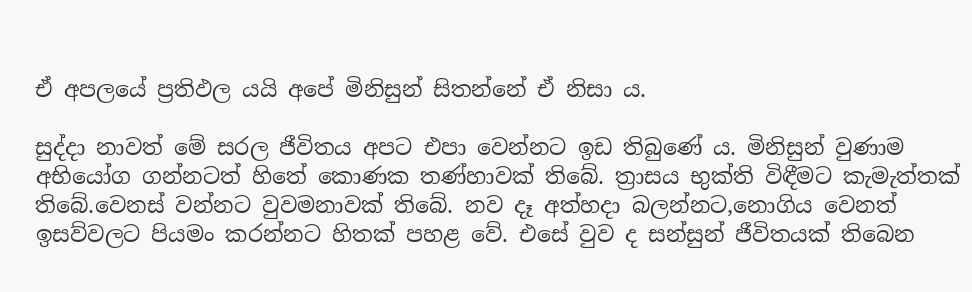ඒ අපලයේ ප්‍රතිඵල යයි අපේ මිනිසුන් සිතන්නේ ඒ නිසා ය.

සුද්දා නාවත් මේ සරල ජීවිතය අපට එපා වෙන්නට ඉඩ තිබුණේ ය. මිනිසුන් වුණාම අභියෝග ගන්නටත් හිතේ කොණක තණ්හාවක් තිබේ. ත්‍රාසය භුක්ති විඳීමට කැමැත්තක් තිබේ.වෙනස් වන්නට වුවමනාවක් තිබේ. නව දෑ අත්හදා බලන්නට,නොගිය වෙනත් ඉසව්වලට පියමං කරන්නට හිතක් පහළ වේ. එසේ වුව ද සන්සුන් ජීවිතයක් තිබෙන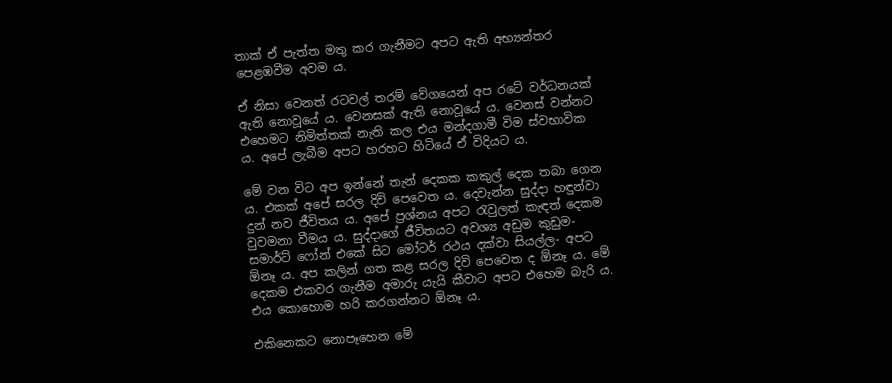තාක් ඒ පැත්ත මතු කර ගැනීමට අපට ඇති අභ්‍යන්තර පෙළඹවීම අවම ය.

ඒ නිසා වෙනත් රටවල් තරම් වේගයෙන් අප රටේ වර්ධනයක් ඇති නොවූයේ ය. වෙනසක් ඇති නොවූයේ ය. වෙනස් වන්නට එහෙමට නිමිත්තක් නැති කල එය මන්දගාමී විම ස්වභාවික ය. අපේ ලැබීම අපට හරහට හිටියේ ඒ විදියට ය.

මේ වන විට අප ඉන්නේ තැන් දෙකක කකුල් දෙක තබා ගෙන ය. එකක් අපේ සරල දිවි පෙවෙත ය. දෙවැන්න සුද්දා හඳුන්වා දුන් නව ජීවිතය ය. අපේ ප්‍රශ්නය අපට රැවුලත් කැඳත් දෙකම වුවමනා වීමය ය. සුද්දාගේ ජීවිතයට අවශ්‍ය අඩුම කුඩුම- සමාර්ට් ෆෝන් එකේ සිට මෝටර් රථය දක්වා සියල්ල- අපට ඕනෑ ය. අප කලින් ගත කළ සරල දිවි පෙවෙත ද ඕනෑ ය. මේ දෙකම එකවර ගැනීම අමාරු යැයි කීවාට අපට එහෙම බැරි ය. එය කොහොම හරි කරගන්නට ඕනෑ ය.

එකිනෙකට නොපෑහෙන මේ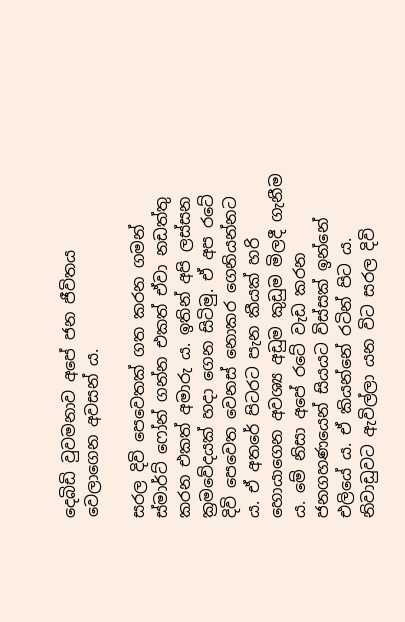දෙබිඩි වුවමනාව අපේ ජන ජීවිතය වෙලාගෙන අවසන් ය.

සරල දිවි පෙවෙතක් ගත කරන ගමන් ස්මාර්ට් ෆෝන් ගන්න එකත් ඒවා නඩත්තු කරන එකත් අමාරු ය. ඉතින් අපි ලස්සන ක්‍රමවේදයක් හදා ගෙන සිටිමු. ඒ අප රටේ දිවි පෙවෙත වෙනස් නොකර ගෙනියන්නට ය. ඒ අතරේ පිටරට පැන කීයක් හරි හොයාගෙන අවශ්‍ය අඩුම කුඩුම මිලදී ගැනීම ය. මේ නිසා අපේ රටේ වැඩ කරන ජනගහණයෙන් සියයට විස්සක් ඉන්නේ එලියේ ය. ඒ කියන්නේ රටින් පිට ය. නිවාඩුවට ඇවිල්ලා යන විට සරල දිවි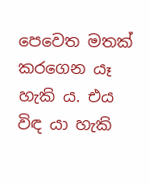පෙවෙත මතක් කරගෙන යෑ හැකි ය. එය විඳ යා හැකි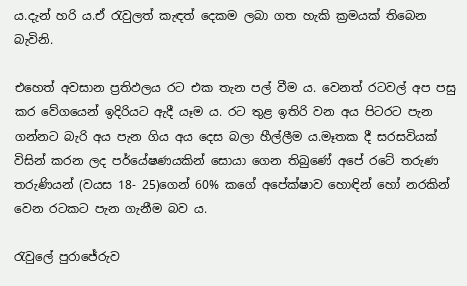ය.දැන් හරි ය.ඒ රැවුලත් කැඳත් දෙකම ලබා ගත හැකි ක්‍රමයක් තිබෙන බැවිනි.

එහෙත් අවසාන ප්‍රතිඵලය රට එක තැන පල් වීම ය. වෙනත් රටවල් අප පසු කර වේගයෙන් ඉදිරියට ඇදී යෑම ය. රට තුළ ඉතිරි වන අය පිටරට පැන ගන්නට බැරි අය පැන ගිය අය දෙස බලා හීල්ලීම ය.මෑතක දී සරසවියක් විසින් කරන ලද පර්යේෂණයකින් සොයා ගෙන තිබුණේ අපේ රටේ තරුණ තරුණියන් (වයස 18- 25)ගෙන් 60% කගේ අපේක්ෂාව හොඳින් හෝ නරකින් වෙන රටකට පැන ගැනීම බව ය.

රැවුලේ පුරාජේරුව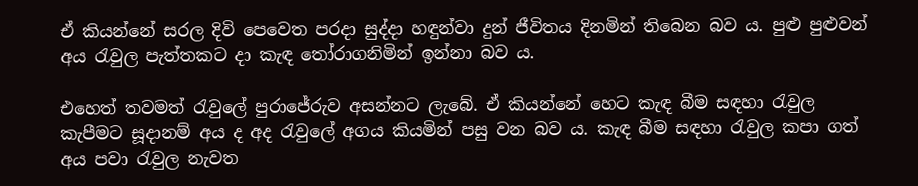ඒ කියන්නේ සරල දිවි පෙවෙත පරදා සුද්දා හඳුන්වා දුන් ජීවිතය දිනමින් තිබෙන බව ය. පුළු පුළුවන් අය රැවුල පැත්තකට දා කැඳ තෝරාගනිමින් ඉන්නා බව ය.

එහෙත් තවමත් රැවුලේ පුරාජේරුව අසන්නට ලැබේ. ඒ කියන්නේ හෙට කැඳ බීම සඳහා රැවුල කැපීමට සූදානම් අය ද අද රැවුලේ අගය කියමින් පසු වන බව ය. කැඳ බීම සඳහා රැවුල කපා ගත් අය පවා රැවුල නැවත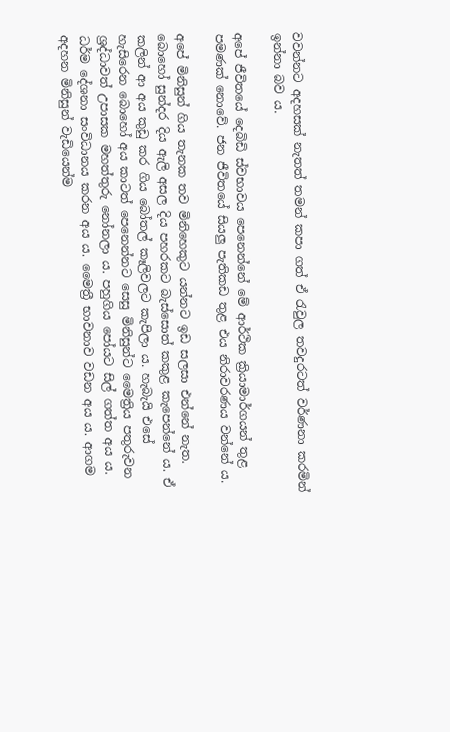වවන්නට අදහසක් නැතත් තමන් කපා ගත් ඒ රැවුල තවදුරටත් වර්ණනා කරමින් ඉන්නා බව ය.

අපේ ජීවිතයේ දෙබිඩි ස්වභාවය පෙනෙන්නේ මේ ආර්ථික ක්‍රියාමාර්ගයන් තුළ පමණක් නොවේ. ජන ජීවිතයේ සියලු පැතිකඩ තුළ එය නිරාවරණය වන්නේ ය.

අපේ මිනිසුන් ගිය තැනක තව මිනිහෙකුට යන්නට ඉඩ සලසා එන්නේ නැත. බොහෝ සුන්දර දිය ඇලි අසල දිය පහරකට බැස්සොත් කකුළ කැපෙන්නේ ය. ඒ කලින් ආ අය කුඩු කර ගිය බෝතල් කෑලිවලට කැපිලා ය. හැබැයි එසේ හැසිරෙන බොහෝ අය කාටත් පෙනෙන්නට සෙසු මිනිසුන්ට මෛත්‍රිය පතුරුවන ශ්‍රද්ධාවත් උපාසක මහත්තුරු නෝනලා ය. පහුගිය පෝයට සිල් ගත්ත අය ය. ධර්ම දේශනා සංවිධානය කරන අය ය. මෛත්‍රී භාවනාව වඩන අය ය. ආගම අදහන මිනිසුන් වැඩියෙන්ම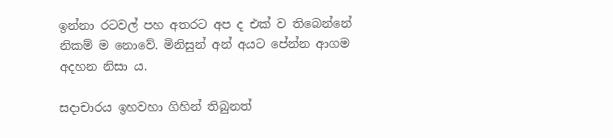ඉන්නා රටවල් පහ අතරට අප ද එක් ව තිබෙන්නේ නිකම් ම නොවේ. මිනිසුන් අන් අයට පේන්න ආගම අදහන නිසා ය.

සදාචාරය ඉහවහා ගිහින් තිබුනත්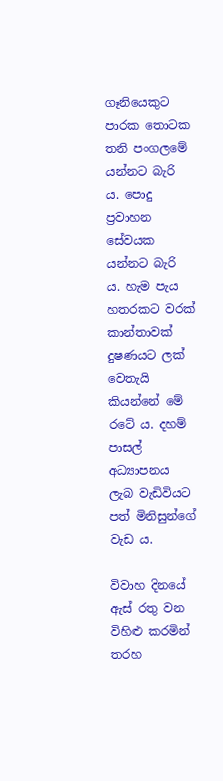ගෑනියෙකුට පාරක තොටක තනි පංගලමේ යන්නට බැරි ය. පොදු ප්‍රවාහන සේවයක යන්නට බැරි ය. හැම පැය හතරකට වරක් කාන්තාවක් දුෂණයට ලක් වෙතැයි කියන්නේ මේ රටේ ය. දහම් පාසල් අධ්‍යාපනය ලැබ වැඩිවියට පත් මිනිසුන්ගේ වැඩ ය.

විවාහ දිනයේ ඇස් රතු වන විහිළු කරමින් තරහ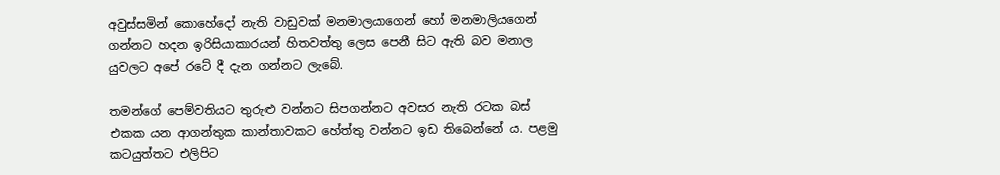අවුස්සමින් කොහේදෝ නැති වාඩුවක් මනමාලයාගෙන් හෝ මනමාලියගෙන් ගන්නට හදන ඉරිසියාකාරයන් හිතවත්තු ලෙස පෙනී සිට ඇති බව මනාල යුවලට අපේ රටේ දී දැන ගන්නට ලැබේ.

තමන්ගේ පෙම්වතියට තුරුළු වන්නට සිපගන්නට අවසර නැති රටක බස් එකක යන ආගන්තුක කාන්තාවකට හේත්තු වන්නට ඉඩ තිබෙන්නේ ය. පළමු කටයුත්තට එලිපිට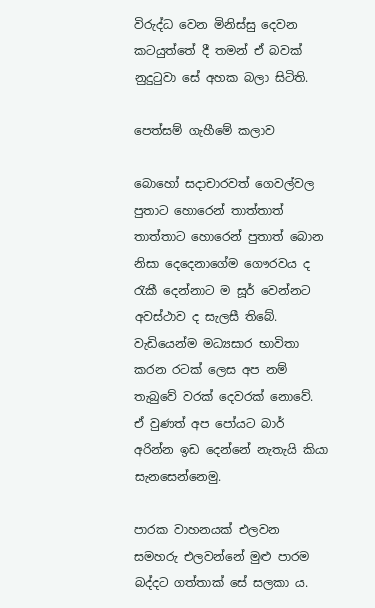විරුද්ධ වෙන මිනිස්සු දෙවන කටයුත්තේ දී තමන් ඒ බවක් නුදුටුවා සේ අහක බලා සිටිති.

පෙත්සම් ගැහීමේ කලාව

බොහෝ සදාචාරවත් ගෙවල්වල පුතාට හොරෙන් තාත්තාත් තාත්තාට හොරෙන් පුතාත් බොන නිසා දෙදෙනාගේම ගෞරවය ද රැකී දෙන්නාට ම සූර් වෙන්නට අවස්ථාව ද සැලසී තිබේ. වැඩියෙන්ම මධ්‍යසාර භාවිතා කරන රටක් ලෙස අප නම් තැබුවේ වරක් දෙවරක් නොවේ. ඒ වුණත් අප පෝයට බාර් අරින්න ඉඩ දෙන්නේ නැතැයි කියා සැනසෙන්නෙමු.

පාරක වාහනයක් එලවන සමහරු එලවන්නේ මුළු පාරම බද්දට ගත්තාක් සේ සලකා ය.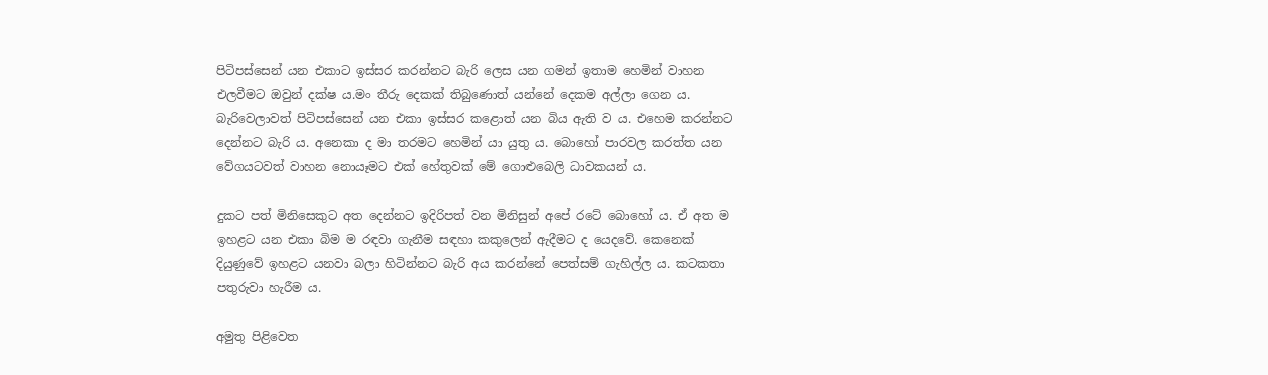පිටිපස්සෙන් යන එකාට ඉස්සර කරන්නට බැරි ලෙස යන ගමන් ඉතාම හෙමින් වාහන එලවීමට ඔවුන් දක්ෂ ය.මං තීරු දෙකක් තිබුණොත් යන්නේ දෙකම අල්ලා ගෙන ය. බැරිවෙලාවත් පිටිපස්සෙන් යන එකා ඉස්සර කළොත් යන බිය ඇති ව ය. එහෙම කරන්නට දෙන්නට බැරි ය. අනෙකා ද මා තරමට හෙමින් යා යුතු ය. බොහෝ පාරවල කරත්ත යන වේගයටවත් වාහන නොයෑමට එක් හේතුවක් මේ ගොළුබෙලි ධාවකයන් ය.

දුකට පත් මිනිසෙකුට අත දෙන්නට ඉදිරිපත් වන මිනිසුන් අපේ රටේ බොහෝ ය. ඒ අත ම ඉහළට යන එකා බිම ම රඳවා ගැනීම සඳහා කකුලෙන් ඇදීමට ද යෙදවේ. කෙනෙක් දියුණුවේ ඉහළට යනවා බලා හිටින්නට බැරි අය කරන්නේ පෙත්සම් ගැහිල්ල ය. කටකතා පතුරුවා හැරීම ය.

අමුතු පිළිවෙත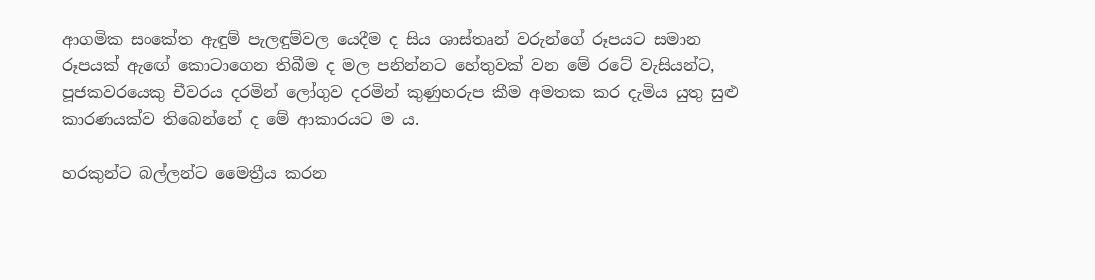ආගමික සංකේත ඇඳුම් පැලඳුම්වල යෙදීම ද සිය ශාස්තෘන් වරුන්ගේ රූපයට සමාන රූපයක් ඇඟේ කොටාගෙන තිබීම ද මල පනින්නට හේතුවක් වන මේ රටේ වැසියන්ට, පූජකවරයෙකු චීවරය දරමින් ලෝගුව දරමින් කුණුහරුප කීම අමතක කර දැමිය යුතු සුළු කාරණයක්ව තිබෙන්නේ ද මේ ආකාරයට ම ය.

හරකුන්ට බල්ලන්ට මෛත්‍රීය කරන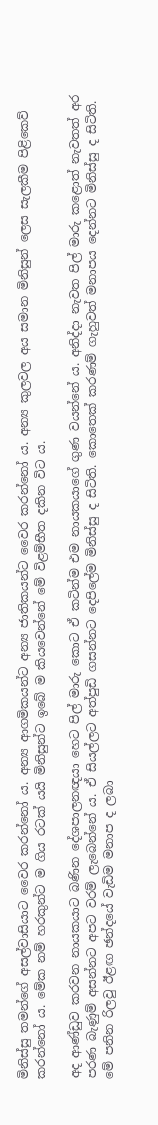මිනිස්සු තමන්ගේ අසල්වාසියාට වෛර කරන්නෝ ය. අන්‍ය ආගමිකයන්ට අන්‍ය ජාතිකයන්ට වෛර කරන්නෝ ය. අන්‍ය කුලවල අය සමාන මිනිසුන් ලෙස සැලකීම පිළිකෙව් කරන්නෝ ය. මේක නම් හරකුන්ට ම ගිය රටක් යයි මිනිසුන්ට ඉබේ ම කියවෙන්නේ මේ විළම්භීත දකින විට ය.

අද ආණ්ඩුව කරවන නායකයාට බණින දේශපාලනඥයා හෙට පිල් මාරු කොට ඒ කටින්ම එම නායකයාගේ ගුණ වයන්නේ ය. අනිද්දා නැවත පිල් මාරු කළොත් නැවතත් අර පරණ බැණුම් අසන්නට අපට වරම් ලැබෙන්නේ ය. ඒ සියල්ලට අත්පුඩි ගසන්නට දෙපිලේම මිනිස්සු ද සිටිති. කොතෙක් කරණම් ගැහුවත් මනාපය දෙන්නට මිනිස්සු ද සිටිති. මේ පනින රිලවු ඊළඟ ඡන්දයේ වැඩිම මනාප ද ලබා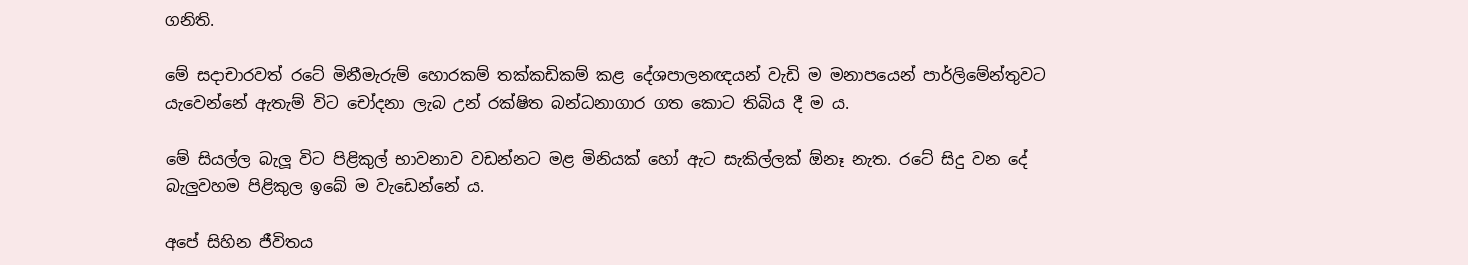ගනිති.

මේ සදාචාරවත් රටේ මිනීමැරුම් හොරකම් තක්කඩිකම් කළ දේශපාලනඥයන් වැඩි ම මනාපයෙන් පාර්ලිමේන්තුවට යැවෙන්නේ ඇතැම් විට චෝදනා ලැබ උන් රක්ෂිත බන්ධනාගාර ගත කොට තිබිය දී ම ය.

මේ සියල්ල බැලූ විට පිළිකුල් භාවනාව වඩන්නට මළ මිනියක් හෝ ඇට සැකිල්ලක් ඕනෑ නැත. රටේ සිදු වන දේ බැලුවහම පිළිකුල ඉබේ ම වැඩෙන්නේ ය.

අපේ සිහින ජීවිතය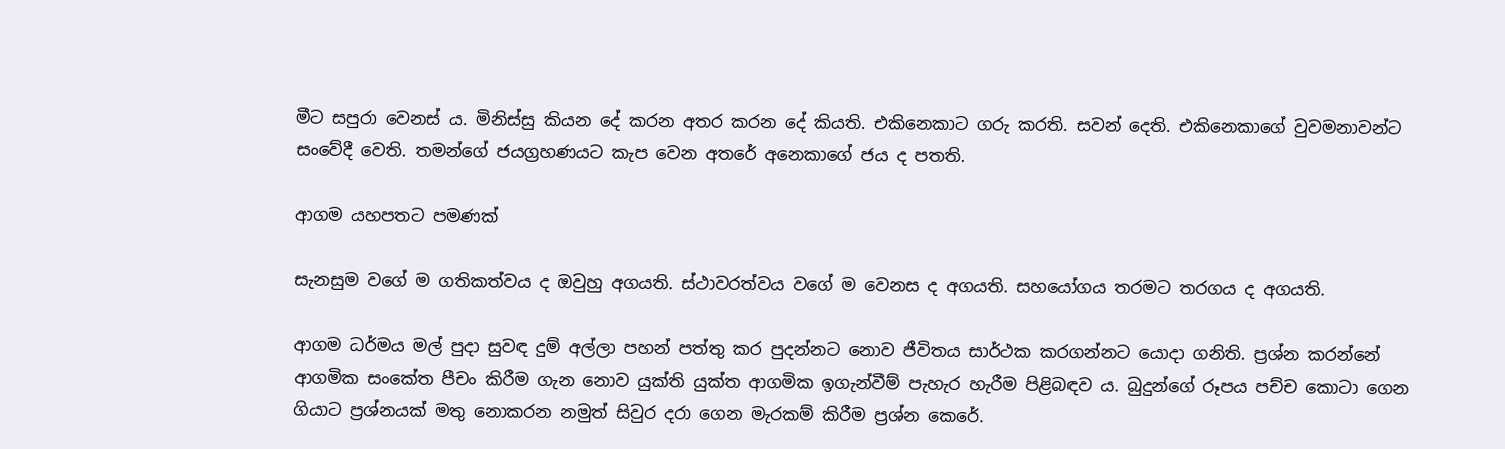මීට සපුරා වෙනස් ය. මිනිස්සු කියන දේ කරන අතර කරන දේ කියති. එකිනෙකාට ගරු කරති. සවන් දෙති. එකිනෙකාගේ වුවමනාවන්ට සංවේදී වෙති. තමන්ගේ ජයග්‍රහණයට කැප වෙන අතරේ අනෙකාගේ ජය ද පතති.

ආගම යහපතට පමණක්

සැනසුම වගේ ම ගතිකත්වය ද ඔවුහු අගයති. ස්ථාවරත්වය වගේ ම වෙනස ද අගයති. සහයෝගය තරමට තරගය ද අගයති.

ආගම ධර්මය මල් පුදා සුවඳ දුම් අල්ලා පහන් පත්තු කර පුදන්නට නොව ජීවිතය සාර්ථක කරගන්නට යොදා ගනිති. ප්‍රශ්න කරන්නේ ආගමික සංකේත පීචං කිරීම ගැන නොව යුක්ති යුක්ත ආගමික ඉගැන්වීම් පැහැර හැරීම පිළිබඳව ය. බුදුන්ගේ රූපය පච්ච කොටා ගෙන ගියාට ප්‍රශ්නයක් මතු නොකරන නමුත් සිවුර දරා ගෙන මැරකම් කිරීම ප්‍රශ්න කෙරේ.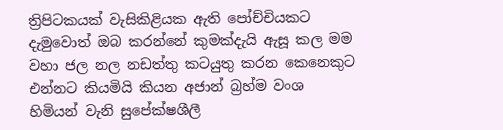ත්‍රිපිටකයක් වැසිකිළියක ඇති පෝච්චියකට දැමුවොත් ඔබ කරන්නේ කුමක්දැයි ඇසූ කල මම වහා ජල නල නඩත්තු කටයුතු කරන කෙනෙකුට එන්නට කියමියි කියන අජාන් බ්‍රහ්ම වංශ හිමියන් වැනි සුපේක්ෂශීලී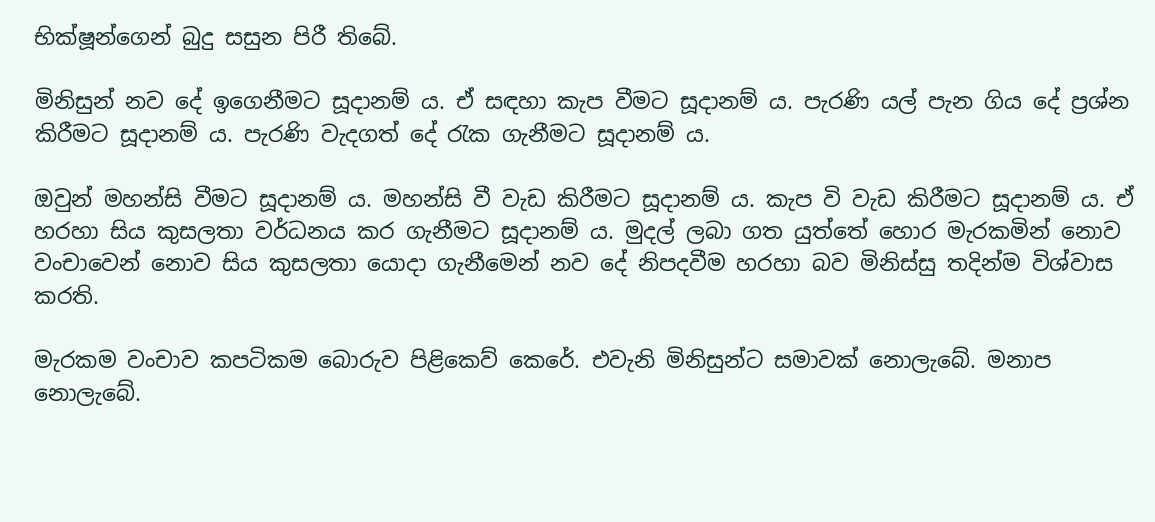භික්ෂූන්ගෙන් බුදු සසුන පිරී තිබේ.

මිනිසුන් නව දේ ඉගෙනීමට සූදානම් ය. ඒ සඳහා කැප වීමට සූදානම් ය. පැරණි යල් පැන ගිය දේ ප්‍රශ්න කිරීමට සූදානම් ය. පැරණි වැදගත් දේ රැක ගැනීමට සූදානම් ය.

ඔවුන් මහන්සි වීමට සූදානම් ය. මහන්සි වී වැඩ කිරීමට සූදානම් ය. කැප වි වැඩ කිරීමට සූදානම් ය. ඒ හරහා සිය කුසලතා වර්ධනය කර ගැනීමට සූදානම් ය. මුදල් ලබා ගත යුත්තේ හොර මැරකමින් නොව වංචාවෙන් නොව සිය කුසලතා යොදා ගැනීමෙන් නව දේ නිපදවීම හරහා බව මිනිස්සු තදින්ම විශ්වාස කරති.

මැරකම වංචාව කපටිකම බොරුව පිළිකෙව් කෙරේ. එවැනි මිනිසුන්ට සමාවක් නොලැබේ. මනාප නොලැබේ.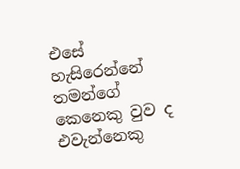එසේ හැසිරෙන්නේ තමන්ගේ කෙනෙකු වුව ද එවැන්නෙකු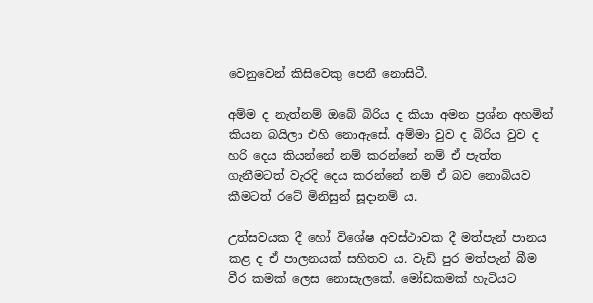වෙනුවෙන් කිසිවෙකු පෙනී නොසිටී.

අම්ම ද නැත්නම් ඔබේ බිරිය ද කියා අමන ප්‍රශ්න අහමින් කියන බයිලා එහි නොඇසේ. අම්මා වුව ද බිරිය වුව ද හරි දෙය කියන්නේ නම් කරන්නේ නම් ඒ පැත්ත ගැනීමටත් වැරදි දෙය කරන්නේ නම් ඒ බව නොබියව කීමටත් රටේ මිනිසුන් සූදානම් ය.

උත්සවයක දී හෝ විශේෂ අවස්ථාවක දී මත්පැන් පානය කළ ද ඒ පාලනයක් සහිතව ය. වැඩි පුර මත්පැන් බීම වීර කමක් ලෙස නොසැලකේ. මෝඩකමක් හැටියට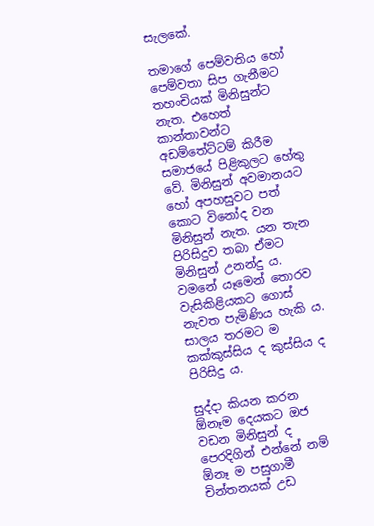සැලකේ.

තමාගේ පෙම්වතිය හෝ පෙම්වතා සිප ගැනීමට තහංචියක් මිනිසුන්ට නැත. එහෙත් කාන්තාවන්ට අඩම්තේට්ටම් කිරීම සමාජයේ පිළිකුලට හේතු වේ. මිනිසුන් අවමානයට හෝ අපහසුවට පත් කොට විනෝද වන මිනිසුන් නැත. යන තැන පිරිසිදුව තබා ඒමට මිනිසුන් උනන්දු ය. වමනේ යෑමෙන් තොරව වැසිකිළියකට ගොස් නැවත පැමිණිය හැකි ය. සාලය තරමට ම කක්කුස්සිය ද කුස්සිය ද පිරිසිදු ය.

සුද්දා කියන කරන ඕනෑම දෙයකට ඔජ වඩන මිනිසුන් ද පෙරදිගින් එන්නේ නම් ඕනෑ ම පසුගාමී චින්තනයක් උඩ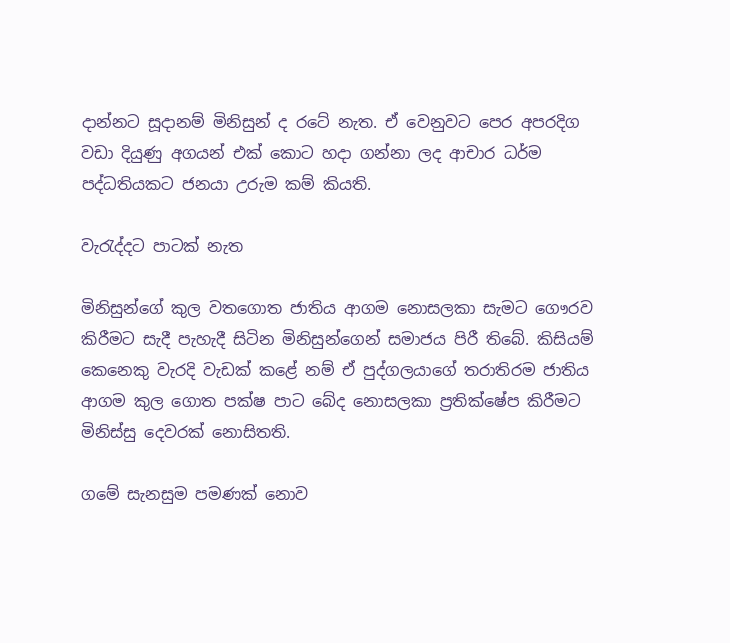දාන්නට සූදානම් මිනිසුන් ද රටේ නැත. ඒ වෙනුවට පෙර අපරදිග වඩා දියුණු අගයන් එක් කොට හදා ගන්නා ලද ආචාර ධර්ම පද්ධතියකට ජනයා උරුම කම් කියති.

වැරැද්දට පාටක් නැත

මිනිසුන්ගේ කුල වතගොත ජාතිය ආගම නොසලකා සැමට ගෞරව කිරීමට සැදී පැහැදී සිටින මිනිසුන්ගෙන් සමාජය පිරී තිබේ. කිසියම් කෙනෙකු වැරදි වැඩක් කළේ නම් ඒ පුද්ගලයාගේ තරාතිරම ජාතිය ආගම කුල ගොත පක්ෂ පාට බේද නොසලකා ප්‍රතික්ෂේප කිරීමට මිනිස්සු දෙවරක් නොසිතති.

ගමේ සැනසුම පමණක් නොව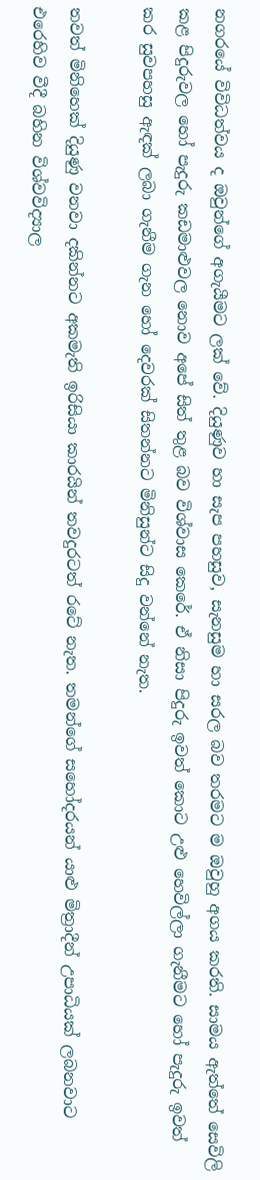නගරයේ විවිධත්වය ද ඔවුන්ගේ අගැයීමට ලක් වේ. දියුණුව හා සැප පහසුව, සැනසුම හා සරල බව තරමට ම ඔවුහු අගය කරති. සාමය ඇත්තේ සෙවිලි කළ පිදුරුවල හෝ පැදුරු කඩමාළුවල නොව අපේ සිත් තුළ බව විශ්වාස කෙරේ. ඒ නිසා පිදුරු ඉවත් කොට උළු හෙවිල්ලා ගැනීමට හෝ පැදුරු ඉවත් කර සුවපහසු ඇඳක් ලබා ගැනීම ගැන හෝ දෙවරක් සිතන්නට මිනිසුන්ට සිදු වන්නේ නැත.

තවත් මිනිහෙක් දියුණු වනවා දකින්නට අකමැති ඉරිසියා කාරයින් තවදුරටත් රටේ නැත. තමන්ගේ සහෝදරයන් යාළු මිත්‍රාදීන් උපාධියක් ලබනවාට එරෙහිව වීදී බහින විශ්වවිද්‍යාල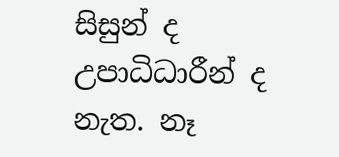සිසුන් ද උපාධිධාරීන් ද නැත. නෑ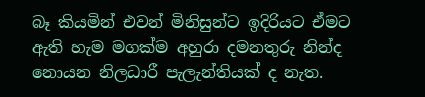බෑ කියමින් එවන් මිනිසුන්ට ඉදිරියට ඒමට ඇති හැම මගක්ම අහුරා දමනතුරු නින්ද නොයන නිලධාරී පැලැන්තියක් ද නැත.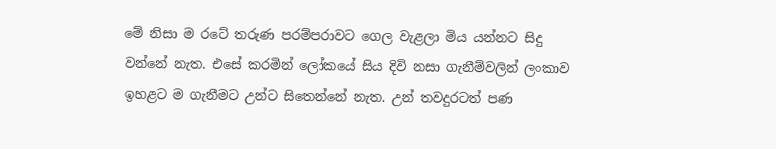මේ නිසා ම රටේ තරුණ පරම්පරාවට ගෙල වැළලා මිය යන්නට සිදු වන්නේ නැත. එසේ කරමින් ලෝකයේ සිය දිවි නසා ගැනීම්වලින් ලංකාව ඉහළට ම ගැනීමට උන්ට සිතෙන්නේ නැත. උන් තවදුරටත් පණ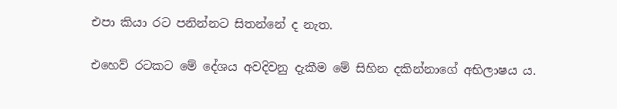එපා කියා රට පනින්නට සිතන්නේ ද නැත.

එහෙව් රටකට මේ දේශය අවදිවනු දැකීම මේ සිහින දකින්නාගේ අභිලාෂය ය.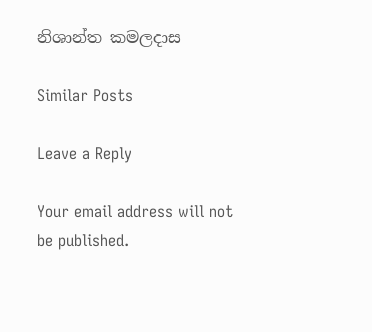නිශාන්ත කමලදාස

Similar Posts

Leave a Reply

Your email address will not be published.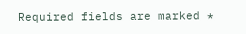Required fields are marked *